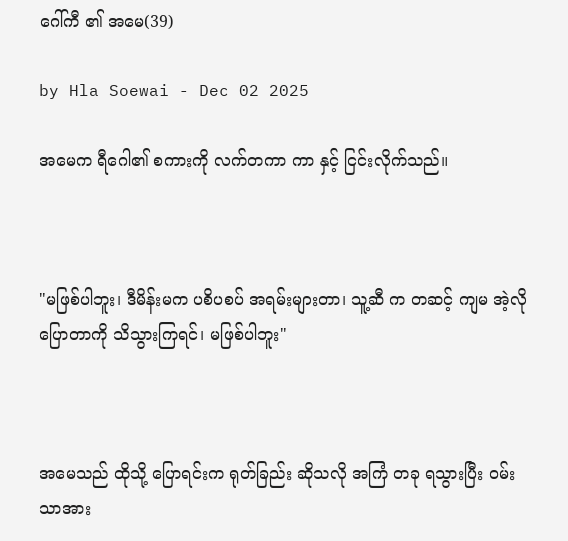ဂေါ်ကီ ၏ အမေ(39)

by Hla Soewai - Dec 02 2025

အမေက ရီဂေါ၏ စကားကို လက်တကာ ကာ နှင့် ငြင်းလိုက်သည်။



"မဖြစ်ပါဘူး၊ ဒီမိန်းမက ပစိပစပ် အရမ်းများတာ၊ သူ့ဆီ က တဆင့် ကျမ အဲ့လို ပြောတာကို သိသွားကြရင်၊ မဖြစ်ပါဘူး"



အမေသည် ထိုသို့ ပြောရင်းက ရုတ်ခြည်း ဆိုသလို အကြံ တခု ရသွားပြီး ဝမ်းသာအား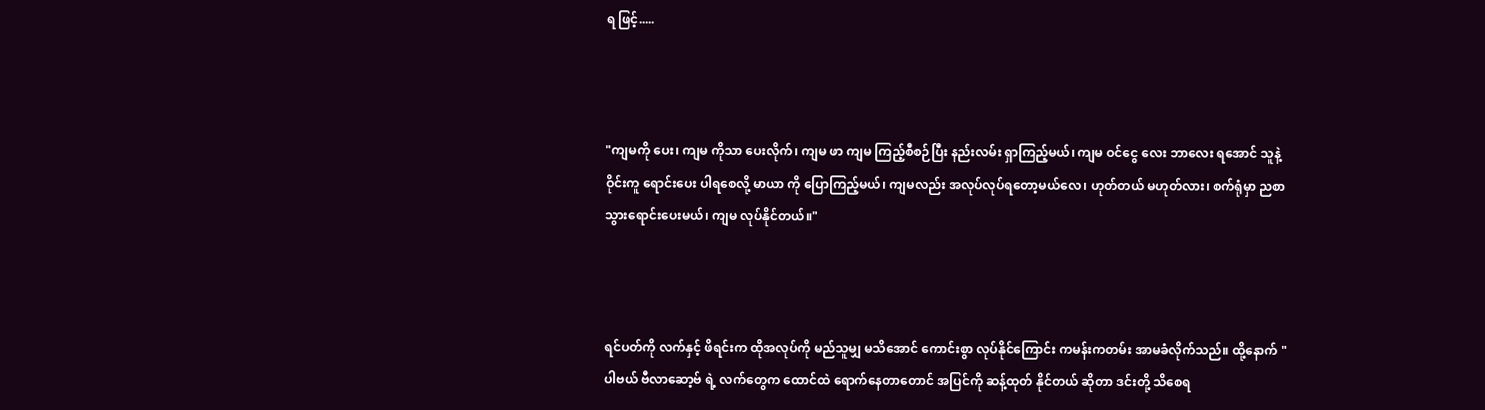ရ ဖြင့်.....



"ကျမကို ပေး၊ ကျမ ကိုသာ ပေးလိုက်၊ ကျမ ဖာ ကျမ ကြည့်စီစဉ်ပြီး နည်းလမ်း ရှာကြည့်မယ်၊ ကျမ ဝင်ငွေ လေး ဘာလေး ရအောင် သူနဲ့ ဝိုင်းကူ ရောင်းပေး ပါရစေလို့ မာယာ ကို ပြောကြည့်မယ်၊ ကျမလည်း အလုပ်လုပ်ရတော့မယ်လေ၊ ဟုတ်တယ် မဟုတ်လား၊ စက်ရုံမှာ ညစာ သွားရောင်းပေးမယ်၊ ကျမ လုပ်နိုင်တယ်။"



ရင်ပတ်ကို လက်နှင့် ဖိရင်းက ထိုအလုပ်ကို မည်သူမျှ မသိအောင် ကောင်းစွာ လုပ်နိုင်ကြောင်း ကမန်းကတမ်း အာမခံလိုက်သည်။ ထို့နောက် "ပါဗယ် ဗီလာဆော့ဗ် ရဲ့ လက်တွေက ထောင်ထဲ ရောက်နေတာတောင် အပြင်ကို ဆန့်ထုတ် နိုင်တယ် ဆိုတာ ဒင်းတို့ သိစေရ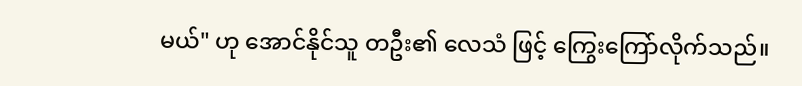မယ်" ဟု အောင်နိုင်သူ တဦး၏ လေသံ ဖြင့် ကြွေးကြော်လိုက်သည်။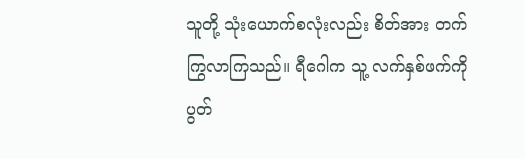သူတို့ သုံးယောက်စလုံးလည်း စိတ်အား တက်ကြွလာကြသည်။ ရီဂေါက သူ့ လက်နှစ်ဖက်ကို ပွတ်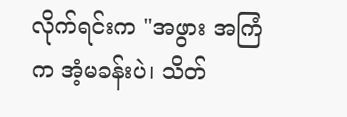လိုက်ရင်းက "အဖွား အကြံက အံ့မခန်းပဲ၊ သိတ်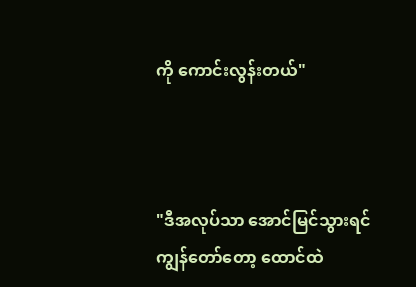ကို ကောင်းလွန်းတယ်"



"ဒီအလုပ်သာ အောင်မြင်သွားရင် ကျွန်တော်တော့ ထောင်ထဲ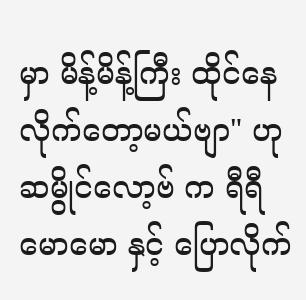မှာ မိန့်မိန့်ကြီး ထိုင်နေလိုက်တော့မယ်ဗျာ" ဟု ဆမွိုင်လော့ဗ် က ရီရီမောမော နှင့် ပြောလိုက်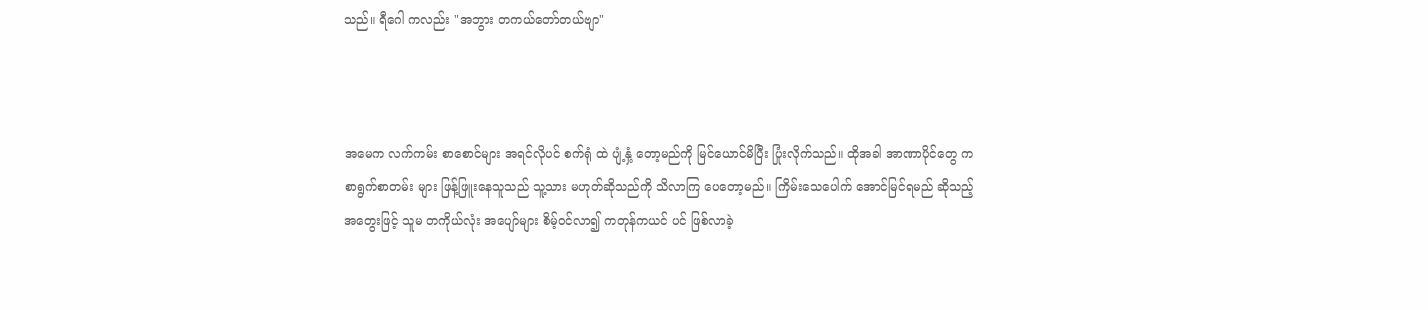သည်။ ရီဂေါ ကလည်း "အဘွား တကယ်တော်တယ်ဗျာ"



အမေက လက်ကမ်း စာစောင်များ အရင်လိုပင် စက်ရုံ ထဲ ပျံ့နှံ့ တော့မည်ကို မြင်ယောင်မိပြီး ပြုံးလိုက်သည်။ ထိုအခါ အာဏာပိုင်တွေ က စာရွက်စာတမ်း များ ဖြန့်ဖြူးနေသူသည် သူ့သား မဟုတ်ဆိုသည်ကို သိလာကြ ပေတော့မည်။ ကြိမ်းသေပေါက် အောင်မြင်ရမည် ဆိုသည့် အတွေးဖြင့် သူမ တကိုယ်လုံး အပျော်များ စိမ့်ဝင်လာ၍ ကတုန်ကယင် ပင် ဖြစ်လာခဲ့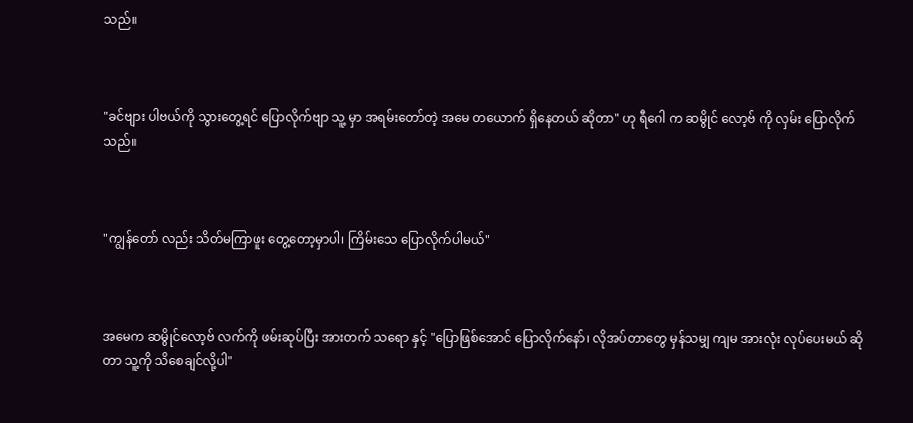သည်။



"ခင်ဗျား ပါဗယ်ကို သွားတွေ့ရင် ပြောလိုက်ဗျာ သူ့ မှာ အရမ်းတော်တဲ့ အမေ တယောက် ရှိနေတယ် ဆိုတာ" ဟု ရီဂေါ က ဆမွိုင် လော့ဗ် ကို လှမ်း ပြောလိုက်သည်။



"ကျွန်တော် လည်း သိတ်မကြာဖူး တွေ့တော့မှာပါ၊ ကြိမ်းသေ ပြောလိုက်ပါမယ်"



အမေက ဆမွိုင်လော့ဗ် လက်ကို ဖမ်းဆုပ်ပြီး အားတက် သရော နှင့် "ပြောဖြစ်အောင် ပြောလိုက်နော်၊ လိုအပ်တာတွေ မှန်သမျှ ကျမ အားလုံး လုပ်ပေးမယ် ဆိုတာ သူ့ကို သိစေချင်လို့ပါ"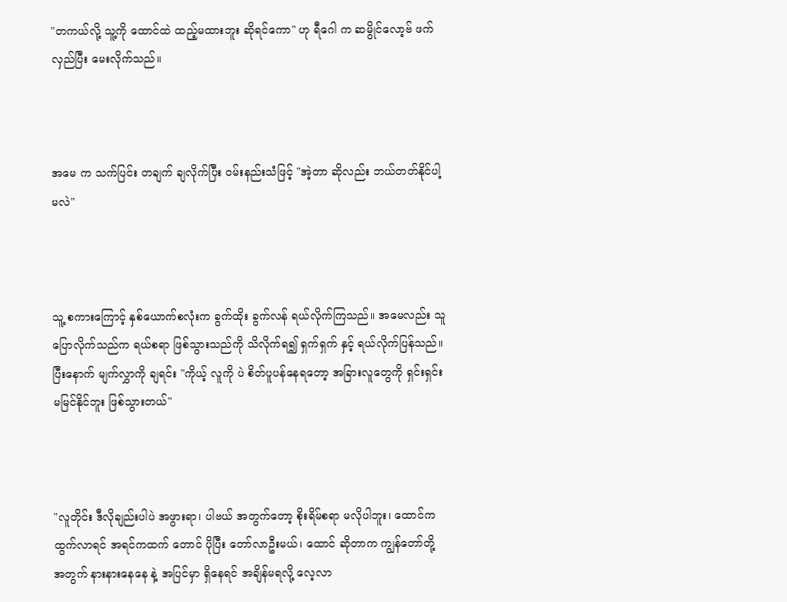"တကယ်လို့ သူ့ကို ထောင်ထဲ ထည့်မထားဘူး ဆိုရင်ကော" ဟု ရီဂေါ က ဆမွိုင်လော့ဗ် ဖက် လှည်ပြီး မေးလိုက်သည်။



အမေ က သက်ပြင်း တချက် ချလိုက်ပြီး ဝမ်းနည်းသံဖြင့် "အဲ့တာ ဆိုလည်း ဘယ်တတ်နိုင်ပါ့မလဲ"



သူ့ စကားကြောင့် နှစ်ယောက်စလုံးက ခွက်ထိုး ခွက်လန် ရယ်လိုက်ကြသည်။ အမေလည်း သူ ပြောလိုက်သည်က ရယ်စရာ ဖြစ်သွားသည်ကို သိလိုက်ရ၍ ရှက်ရှက် နှင့် ရယ်လိုက်ပြန်သည်။ ပြီးနောက် မျက်လွှာကို ချရင်း "ကိုယ့် လူကို ပဲ စိတ်ပူပန်နေရတော့ အခြားလူတွေကို ရှင်းရှင်း မမြင်နိုင်ဘူး ဖြစ်သွားတယ်"



"လူတိုင်း ဒီလိုချည်းပါပဲ အဖွားရာ၊ ပါ‌ဗယ် အတွက်တော့ စိုးရိမ်စရာ မလိုပါဘူး၊ ထောင်က ထွက်လာရင် အရင်ကထက် တောင် ပိုပြီး တော်လာဦးမယ်၊ ထောင် ဆိုတာက ကျွန်တော်တို့ အတွက် နားနားနေနေ နဲ့ အပြင်မှာ ရှိနေရင် အချိန်မရလို့ လေ့လာ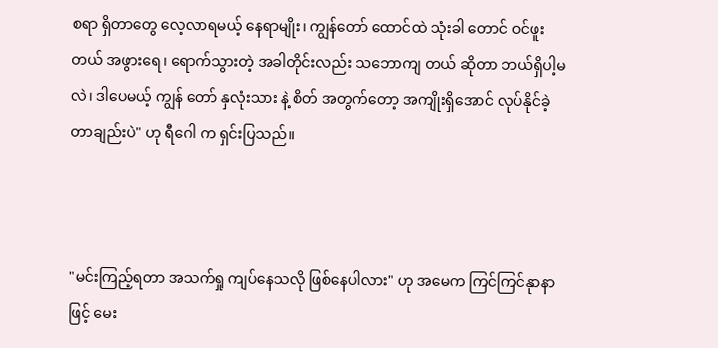စရာ ရှိတာတွေ လေ့လာရမယ့် နေရာမျိုး၊ ကျွန်တော် ထောင်ထဲ သုံးခါ တောင် ဝင်ဖူးတယ် အဖွားရေ၊ ရောက်သွားတဲ့ အခါတိုင်းလည်း သဘောကျ တယ် ဆိုတာ ဘယ်ရှိပါ့မလဲ၊ ဒါပေမယ့် ကျွန် တော် နှလုံးသား နဲ့ စိတ် အတွက်တော့ အကျိုးရှိအောင် လုပ်နိုင်ခဲ့တာချည်းပဲ" ဟု ရီဂေါ က ရှင်းပြသည်။



"မင်းကြည့်ရတာ အသက်ရှု ကျပ်နေသလို ဖြစ်နေပါလား" ဟု အမေက ကြင်ကြင်နုာနာ ဖြင့် မေး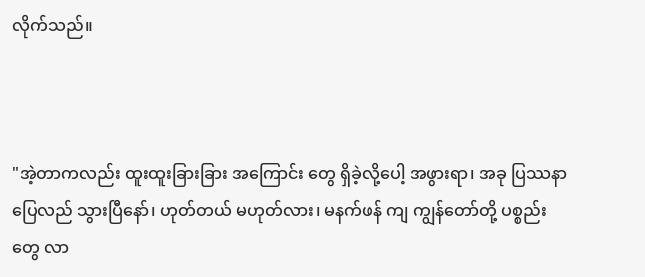လိုက်သည်။



"အဲ့တာကလည်း ထူးထူးခြားခြား အကြောင်း‌ ‌တွေ ရှိခဲ့လို့ပေါ့ အဖွားရာ၊ အခု ပြဿနာ ပြေလည် သွားပြီနော်၊ ဟုတ်တယ် မဟုတ်လား၊ မနက်ဖန် ကျ ကျွန်တော်တို့ ပစ္စည်းတွေ လာ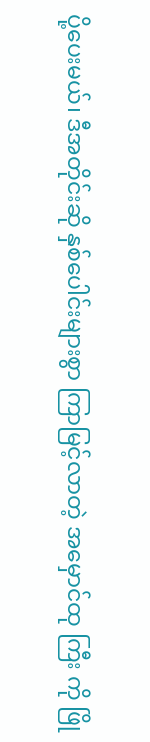ပို့ပေးမယ်၊ ဒီအတိုင်းဆို နှစ်ပေါင်းများစွာ ကြာမြင့်လာတဲ့ အမှောင်ထု ကြီး ကို ဖြို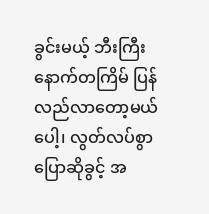ခွင်းမယ့် ဘီးကြီး နောက်တကြိမ် ပြန်လည်လာတော့မယ် ပေါ့၊ လွတ်လပ်စွာ ပြောဆိုခွင့် အ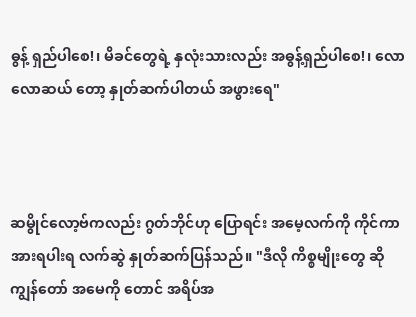ဓွန့် ရှည်ပါစေ!၊ မိခင်တွေရဲ့ နှလုံးသားလည်း အဓွန့်ရှည်ပါစေ!၊ လောလောဆယ် တော့ နှုတ်ဆက်ပါတယ် အဖွားရေ"



ဆမွိုင်လော့ဗ်ကလည်း ဂွတ်ဘိုင်ဟု ပြောရင်း အမေ့လက်ကို ကိုင်ကာ အားရပါးရ လက်ဆွဲ နှုတ်ဆက်ပြန်သည်။ "ဒီလို ကိစ္စမျိုးတွေ ဆို ကျွန်တော် အမေကို တောင် အရိပ်အ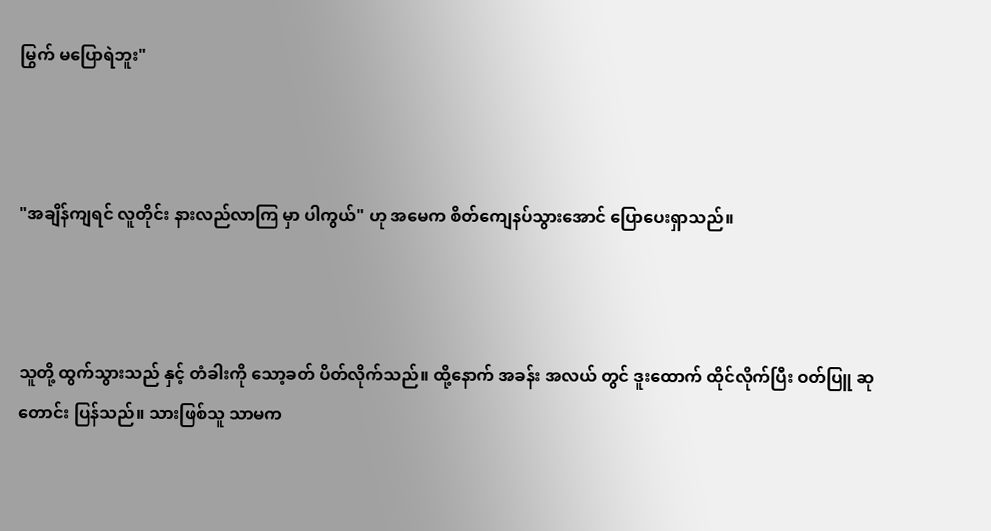မြွက် မပြောရဲဘူး"



"အချိန်ကျရင် လူတိုင်း နားလည်လာကြ မှာ ပါကွယ်" ဟု အမေက စိတ်ကျေနပ်သွားအောင် ပြောပေးရှာသည်။



သူတို့ ထွက်သွားသည် နှင့် တံခါးကို သော့ခတ် ပိတ်လိုက်သည်။ ထို့နောက် အခန်း အလယ် တွင် ဒူးထောက် ထိုင်လိုက်ပြီး ဝတ်ပြူ ဆုတောင်း ပြန်သည်။ သားဖြစ်သူ သာမက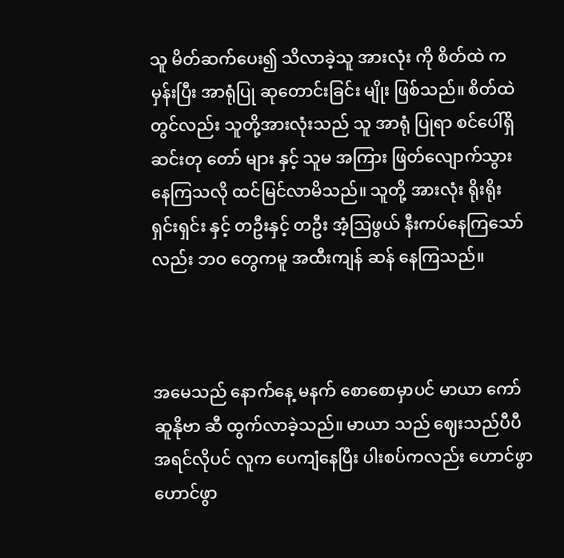သူ မိတ်ဆက်ပေး၍ သိလာခဲ့သူ အားလုံး ကို စိတ်ထဲ က မှန်းပြီး အာရုံပြု ဆုတောင်းခြင်း မျိုး ဖြစ်သည်။ စိတ်ထဲတွင်လည်း သူတို့အားလုံးသည် သူ အာရုံ ပြုရာ စင်ပေါ်ရှိ ဆင်းတု‌ တော် များ နှင့် သူမ အကြား ဖြတ်လျောက်သွားနေကြသလို ထင်မြင်လာမိသည်။ သူတို့ အားလုံး ရိုးရိုး ရှင်းရှင်း နှင့် တဦးနှင့် တဦး အံ့ဩဖွယ် နီးကပ်နေကြသော်လည်း ဘဝ တွေကမူ အထီးကျန် ဆန် နေကြသည်။



အမေသည် နောက်နေ့ မနက် စောစောမှာပင် မာယာ ကော်ဆူနိုဗာ ဆီ ထွက်လာခဲ့သည်။ မာယာ သည် ဈေးသည်ပီပီ အရင်လိုပင် လူက ပေကျံနေပြီး ပါးစပ်ကလည်း ဟောင်ဖွာ ဟောင်ဖွာ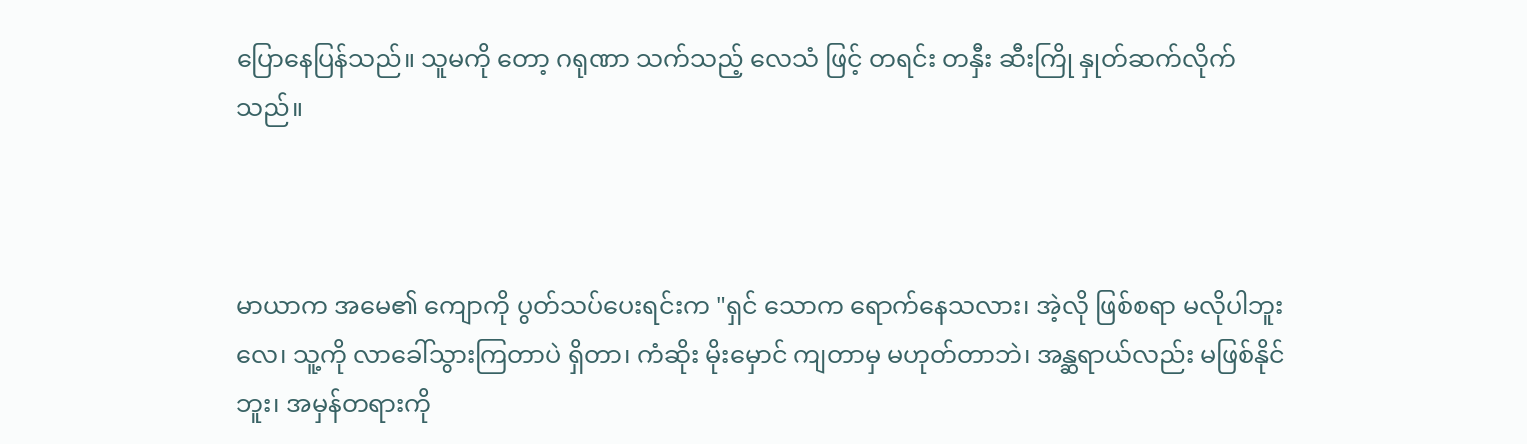ပြောနေပြန်သည်။ သူမကို တော့ ဂရုဏာ သက်သည့် လေသံ ဖြင့် တရင်း တနှီး ဆီးကြို နှုတ်ဆက်လိုက်သည်။



မာယာက အမေ၏ ကျောကို ပွတ်သပ်ပေးရင်းက "ရှင် သောက ရောက်နေသလား၊ အဲ့လို ဖြစ်စရာ မလိုပါဘူးလေ၊ သူ့ကို လာခေါ်သွားကြတာပဲ ရှိတာ၊ ကံဆိုး မိုးမှောင် ကျတာမှ မဟုတ်တာဘဲ၊ အန္ဆရာယ်လည်း မဖြစ်နိုင်ဘူး၊ အမှန်တရားကို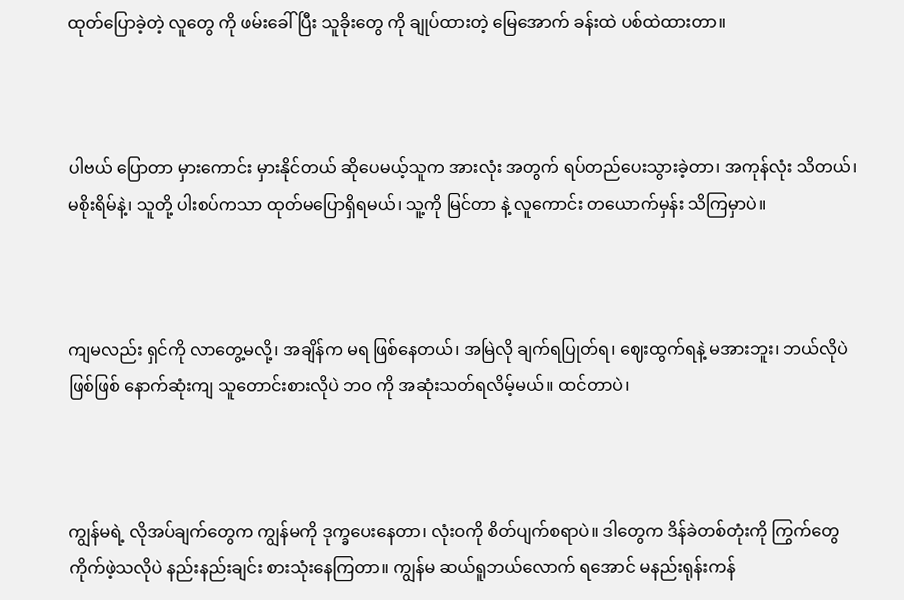ထုတ်ပြောခဲ့တဲ့ လူတွေ ကို ဖမ်းခေါ်ပြီး သူခိုးတွေ ကို ချုပ်ထားတဲ့ မြေအောက် ခန်းထဲ ပစ်ထဲထားတာ။



ပါဗယ် ပြောတာ မှားကောင်း မှားနိုင်တယ် ဆိုပေမယ့်သူက အားလုံး အတွက် ရပ်တည်ပေးသွားခဲ့တာ၊ အကုန်လုံး သိတယ်၊ မစိုးရိမ်နဲ့၊ သူတို့ ပါးစပ်ကသာ ထုတ်မပြောရှိရမယ်၊ သူ့ကို မြင်တာ နဲ့ လူကောင်း တယောက်မှန်း သိကြမှာပဲ။



ကျမလည်း ရှင်ကို လာတွေ့မလို့၊ အချိန်က မရ ဖြစ်နေတယ်၊ အမြဲလို ချက်ရပြုတ်ရ၊ ဈေးထွက်ရနဲ့ မအားဘူး၊ ဘယ်လိုပဲ ဖြစ်ဖြစ် နောက်ဆုံးကျ သူတောင်းစားလိုပဲ ဘဝ ကို အဆုံးသတ်ရလိမ့်မယ်။ ထင်တာပဲ၊



ကျွန်မရဲ့ လိုအပ်ချက်တွေက ကျွန်မကို ဒုက္ခပေးနေတာ၊ လုံးဝကို စိတ်ပျက်စရာပဲ။ ဒါတွေက ဒိန်ခဲတစ်တုံးကို ကြွက်တွေ ကိုက်ဖဲ့သလိုပဲ နည်းနည်းချင်း စားသုံးနေကြတာ။ ကျွန်မ ဆယ်ရူဘယ်လောက် ရအောင် မနည်းရုန်းကန်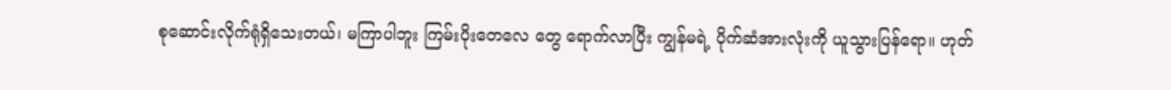စုဆောင်းလိုက်ရုံရှိသေးတယ်၊ မကြာပါဘူး ကြမ်းပိုးတေလေ ‌တွေ ရောက်လာပြီး ကျွန်မရဲ့ ပိုက်ဆံအားလုံးကို ယူသွားပြန်ရော။ ဟုတ်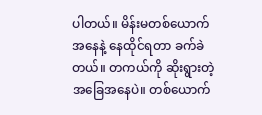ပါတယ်။ မိန်းမတစ်ယောက်အနေနဲ့ နေထိုင်ရတာ ခက်ခဲတယ်။ တကယ်ကို ဆိုးရွားတဲ့ အခြေအနေပဲ။ တစ်ယောက်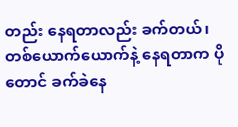တည်း နေရတာလည်း ခက်တယ်၊ တစ်ယောက်ယောက်နဲ့ နေရတာက ပိုတောင် ခက်ခဲနေ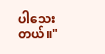ပါသေးတယ်။"